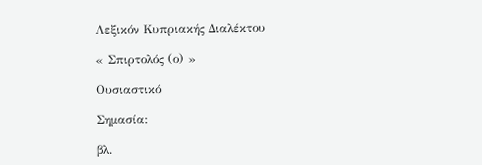Λεξικόν Κυπριακής Διαλέκτου

« Σπιρτολός (ο) »

Ουσιαστικό

Σημασία:

βλ.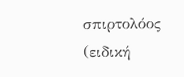σπιρτολόος (ειδική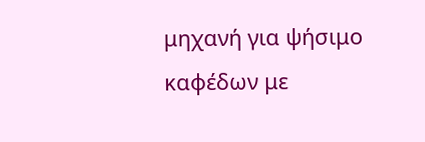μηχανή για ψήσιμο καφέδων με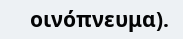οινόπνευμα).